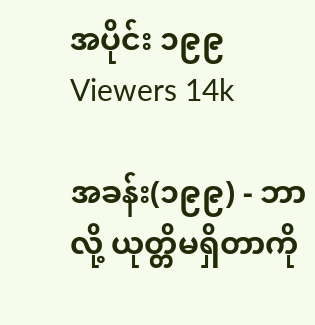အပိုင်း ၁၉၉
Viewers 14k

အခန်း(၁၉၉) - ဘာလို့ ယုတ္တိမရှိတာကို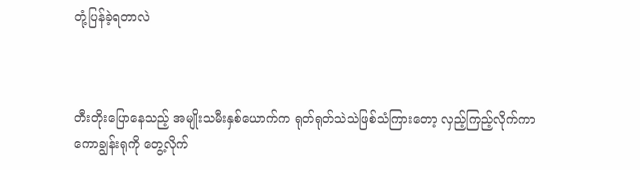တုံ့ပြန်ခဲ့ရတာလဲ



တီးတိုးပြောနေသည့် အမျိုးသမီးနှစ်ယောက်က ရုတ်ရုတ်သဲသဲဖြစ်သံကြားတော့ လှည့်ကြည့်လိုက်ကာ ကောချွန်းရုကို တွေ့လိုက်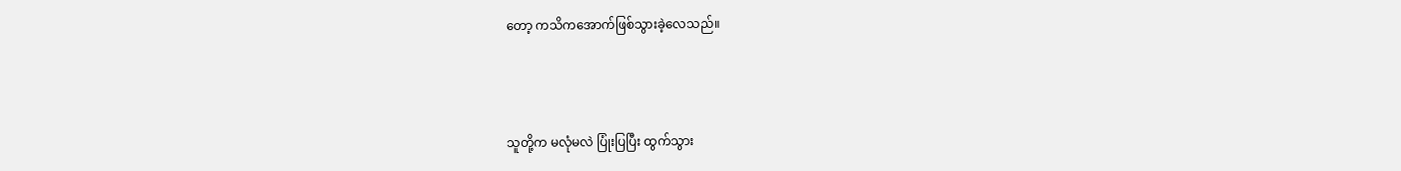တော့ ကသိကအောက်ဖြစ်သွားခဲ့လေသည်။



သူတို့က မလုံမလဲ ပြုံးပြပြီး ထွက်သွား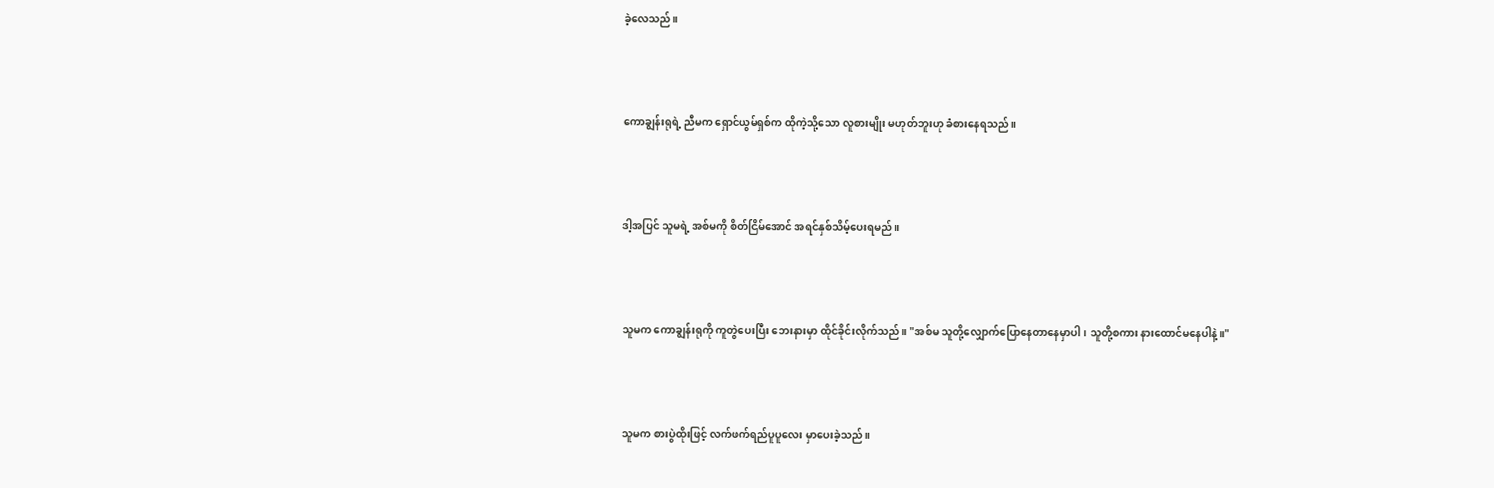ခဲ့လေသည်။



ကောချွန်းရုရဲ့ ညီမက ရှောင်ယွမ်ရှစ်က ထိုကဲ့သို့သော လူစားမျိုး မဟုတ်ဘူးဟု ခံစားနေရသည်။



ဒါ့အပြင် သူမရဲ့ အစ်မကို စိတ်ငြိမ်အောင် အရင်နှစ်သိမ့်ပေးရမည်။



သူမက ကောချွန်းရုကို ကူတွဲပေးပြီး ဘေးနားမှာ ထိုင်ခိုင်းလိုက်သည်။ "အစ်မ သူတို့လျှောက်ပြောနေတာနေမှာပါ၊ သူတို့စကား နားထောင်မနေပါနဲ့။"



သူမက စားပွဲထိုးဖြင့် လက်ဖက်ရည်ပူပူလေး မှာပေးခဲ့သည်။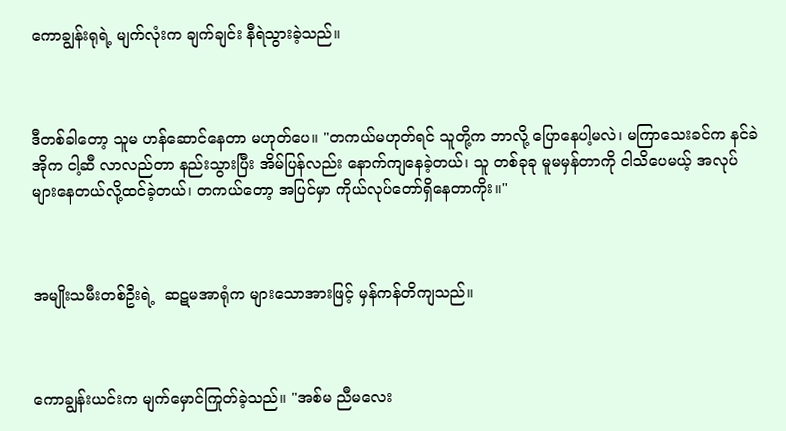ကောချွန်းရုရဲ့ မျက်လုံးက ချက်ချင်း နီရဲသွားခဲ့သည်။



ဒီတစ်ခါတော့ သူမ ဟန်ဆောင်နေတာ မဟုတ်ပေ။ "တကယ်မဟုတ်ရင် သူတို့က ဘာလို့ ပြောနေပါ့မလဲ၊ မကြာသေးခင်က နင်ခဲအိုက ငါ့ဆီ လာလည်တာ နည်းသွားပြီး အိမ်ပြန်လည်း နောက်ကျနေခဲ့တယ်၊ သူ တစ်ခုခု မူမမှန်တာကို ငါသိပေမယ့် အလုပ်များနေတယ်လို့ထင်ခဲ့တယ်၊ တကယ်တော့ အပြင်မှာ ကိုယ်လုပ်တော်ရှိနေတာကိုး။"



အမျိုးသမီးတစ်ဦးရဲ့  ဆဋမအာရုံက များသောအားဖြင့် မှန်ကန်တိကျသည်။



ကောချွန်းယင်းက မျက်မှောင်ကြုတ်ခဲ့သည်။ "အစ်မ ညီမလေး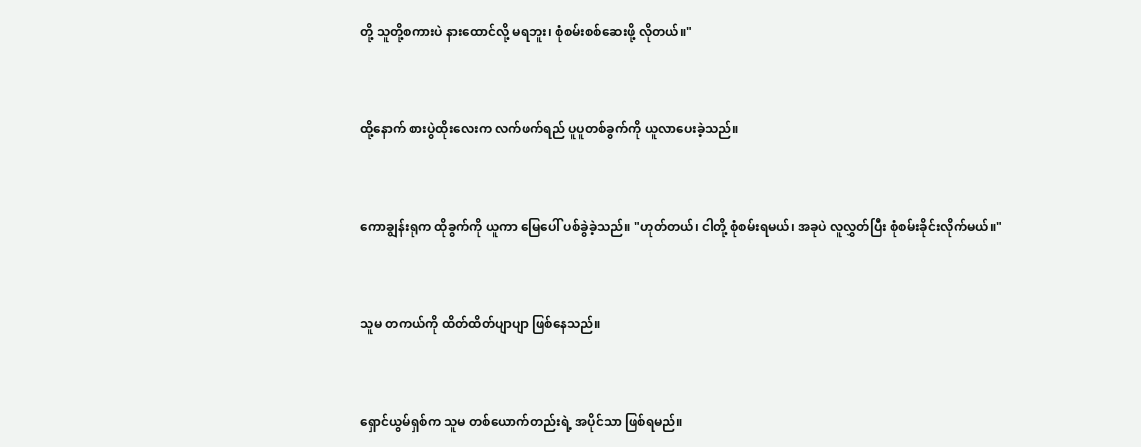တို့ သူတို့စကားပဲ နားထောင်လို့ မရဘူး၊ စုံစမ်းစစ်ဆေးဖို့ လိုတယ်။"



ထို့နောက် စားပွဲထိုးလေးက လက်ဖက်ရည် ပူပူတစ်ခွက်ကို ယူလာပေးခဲ့သည်။



ကောချွန်းရုက ထိုခွက်ကို ယူကာ မြေပေါ် ပစ်ခွဲခဲ့သည်။ "ဟုတ်တယ်၊ ငါတို့ စုံစမ်းရမယ်၊ အခုပဲ လူလွှတ်ပြီး စုံစမ်းခိုင်းလိုက်မယ်။"



သူမ တကယ်ကို ထိတ်ထိတ်ပျာပျာ ဖြစ်နေသည်။



ရှောင်ယွမ်ရှစ်က သူမ တစ်ယောက်တည်းရဲ့ အပိုင်သာ ဖြစ်ရမည်။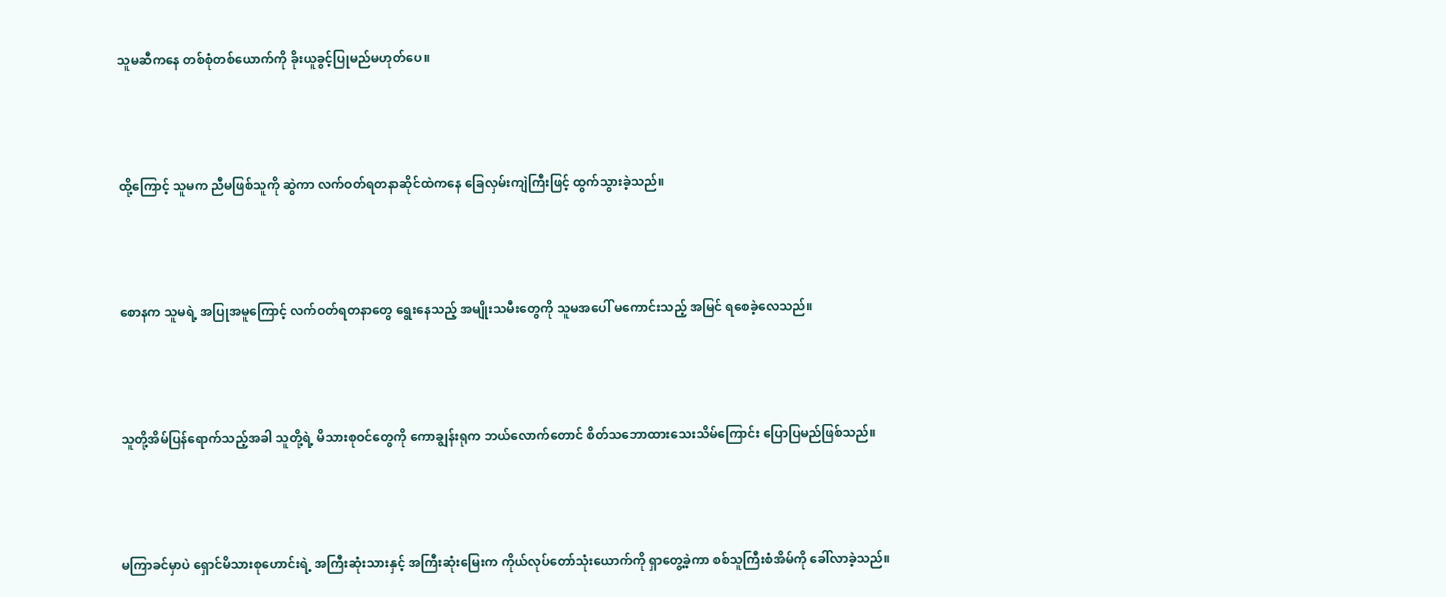သူမဆီကနေ တစ်စုံတစ်ယောက်ကို ခိုးယူခွင့်ပြုမည်မဟုတ်ပေ။



ထို့ကြောင့် သူမက ညီမဖြစ်သူကို ဆွဲကာ လက်ဝတ်ရတနာဆိုင်ထဲကနေ ခြေလှမ်းကျဲကြီးဖြင့် ထွက်သွားခဲ့သည်။



စောနက သူမရဲ့ အပြုအမူကြောင့် လက်ဝတ်ရတနာတွေ ရွေးနေသည့် အမျိုးသမီးတွေကို သူမအပေါ် မကောင်းသည့် အမြင် ရစေခဲ့လေသည်။



သူတို့အိမ်ပြန်ရောက်သည့်အခါ သူတို့ရဲ့ မိသားစုဝင်တွေကို ကောချွန်းရုက ဘယ်လောက်တောင် စိတ်သဘောထားသေးသိမ်ကြောင်း ပြောပြမည်ဖြစ်သည်။



မကြာခင်မှာပဲ ရှောင်မိသားစုဟောင်းရဲ့ အကြီးဆုံးသားနှင့် အကြီးဆုံးမြေးက ကိုယ်လုပ်တော်သုံးယောက်ကို ရှာတွေ့ခဲ့ကာ စစ်သူကြီးစံအိမ်ကို ခေါ်လာခဲ့သည်။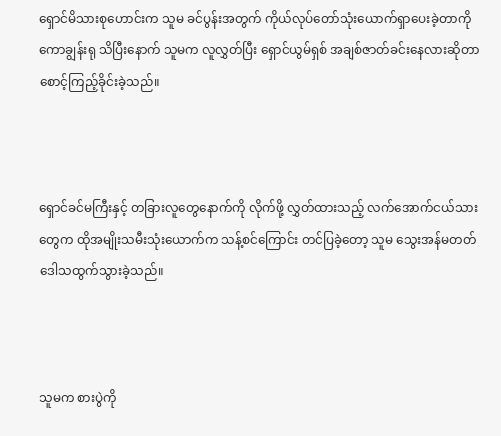ရှောင်မိသားစုဟောင်းက သူမ ခင်ပွန်းအတွက် ကိုယ်လုပ်တော်သုံးယောက်ရှာပေးခဲ့တာကို ကောချွန်းရု သိပြီးနောက် သူမက လူလွှတ်ပြီး ရှောင်ယွမ်ရှစ် အချစ်ဇာတ်ခင်းနေလားဆိုတာ စောင့်ကြည့်ခိုင်းခဲ့သည်။



ရှောင်ခင်မကြီးနှင့် တခြားလူတွေနောက်ကို လိုက်ဖို့ လွှတ်ထားသည့် လက်အောက်ငယ်သားတွေက ထိုအမျိုးသမီးသုံးယောက်က သန့်စင်ကြောင်း တင်ပြခဲ့တော့ သူမ သွေးအန်မတတ် ဒေါသထွက်သွားခဲ့သည်။



သူမက စားပွဲကို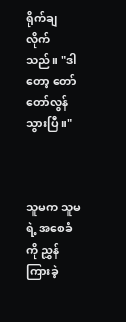ရိုက်ချလိုက်သည်။ "ဒါတော့ တော်တော်လွန်သွားပြီ။"



သူမက သူမရဲ့ အစေခံကို ညွှန်ကြားခဲ့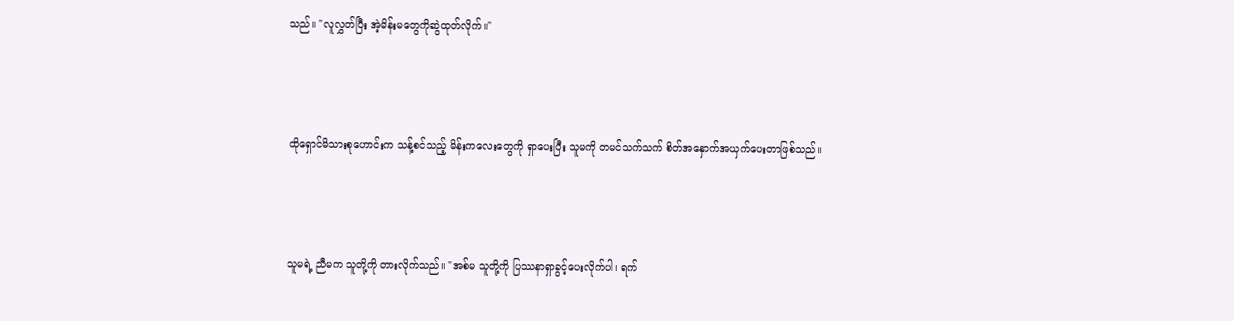သည်။ "လူလွှတ်ပြီး အဲ့မိန်းမတွေကိုဆွဲထုတ်လိုက်။"



ထိုရှောင်မိသားစုဟောင်းက သန့်စင်သည့် မိန်းကလေးတွေကို ရှာပေးပြီး သူမကို တမင်သက်သက် စိတ်အနှောက်အယှက်ပေးတာဖြစ်သည်။



သူမရဲ့ ညီမက သူတို့ကို တားလိုက်သည်။ "အစ်မ သူတို့ကို ပြဿနာရှာခွင့်ပေးလိုက်ပါ၊ ရက်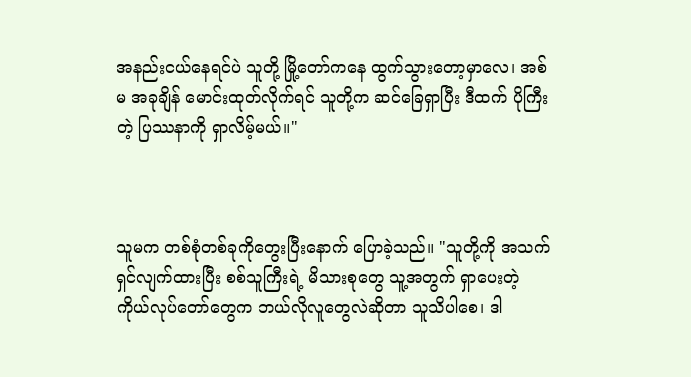အနည်းငယ်နေရင်ပဲ သူတို့ မြို့တော်ကနေ ထွက်သွားတော့မှာလေ၊ အစ်မ အခုချိန် မောင်းထုတ်လိုက်ရင် သူတို့က ဆင်ခြေရှာပြီး ဒီထက် ပိုကြီးတဲ့ ပြဿနာကို ရှာလိမ့်မယ်။"



သူမက တစ်စုံတစ်ခုကိုတွေးပြီးနောက် ပြောခဲ့သည်။ "သူတို့ကို အသက်ရှင်လျက်ထားပြီး စစ်သူကြီးရဲ့ မိသားစုတွေ သူ့အတွက် ရှာပေးတဲ့ ကိုယ်လုပ်တော်တွေက ဘယ်လိုလူတွေလဲဆိုတာ သူသိပါစေ၊ ဒါ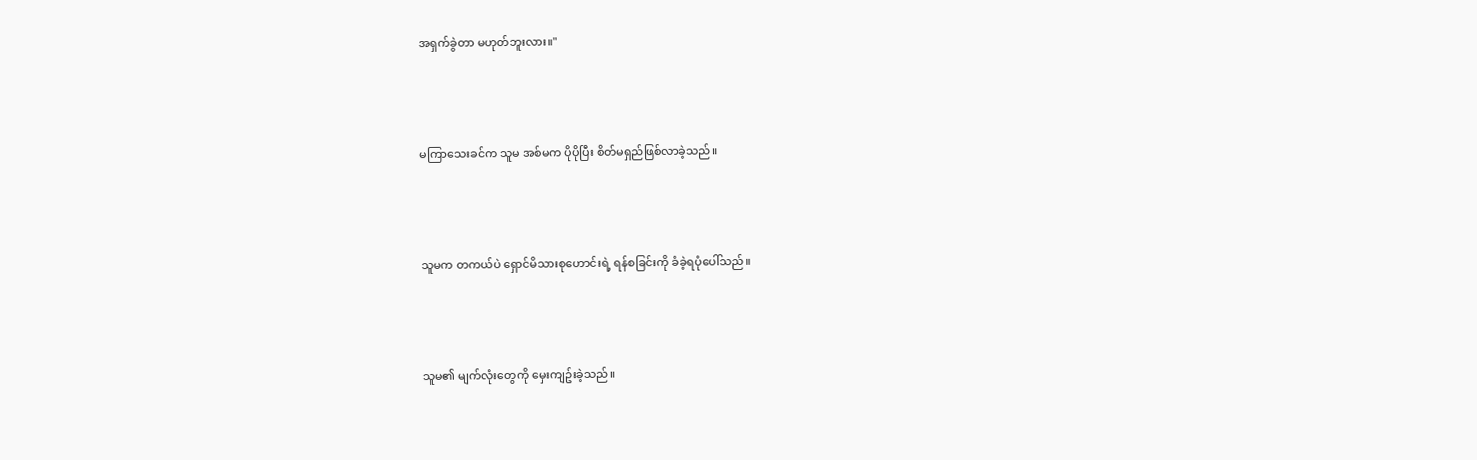အရှက်ခွဲတာ မဟုတ်ဘူးလား။"



မကြာသေးခင်က သူမ အစ်မက ပိုပိုပြီး စိတ်မရှည်ဖြစ်လာခဲ့သည်။



သူမက တကယ်ပဲ ရှောင်မိသားစုဟောင်းရဲ့ ရန်စခြင်းကို ခံခဲ့ရပုံပေါ်သည်။



သူမ၏ မျက်လုံးတွေကို မှေးကျဥ်းခဲ့သည်။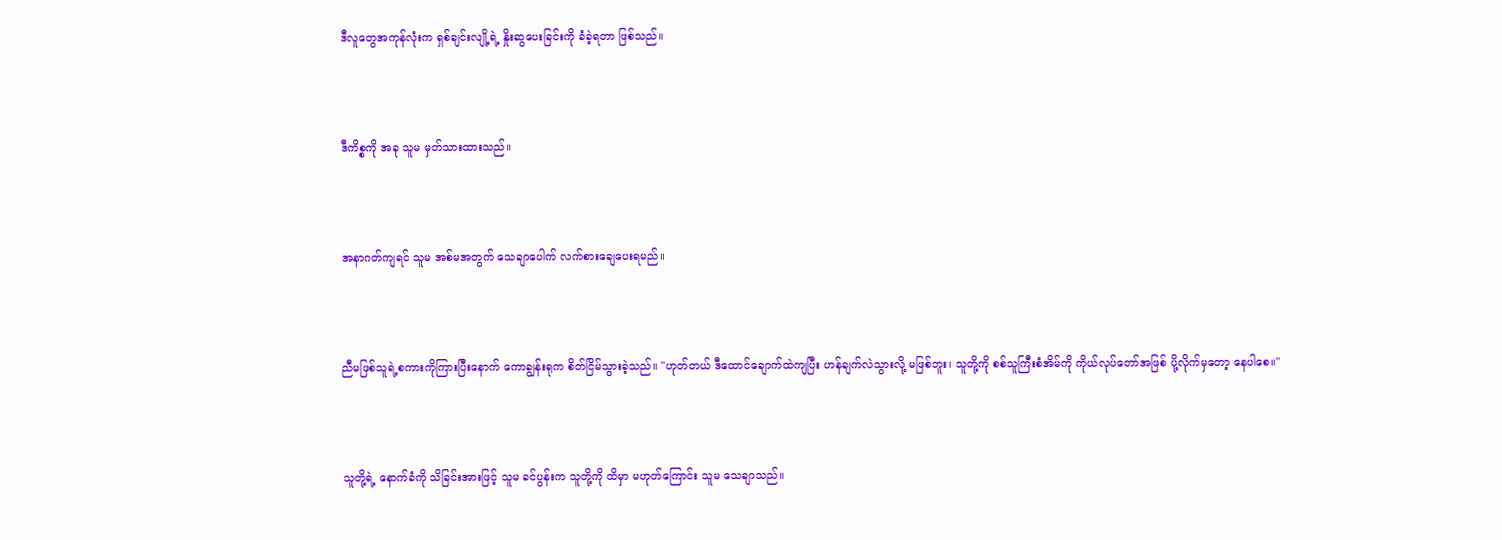ဒီလူတွေအကုန်လုံးက ရှစ်ချင်းလျို့ရဲ့ နှိုးဆွပေးခြင်းကို ခံခဲ့ရတာ ဖြစ်သည်။



ဒီကိစ္စကို အခု သူမ မှတ်သားထားသည်။



အနာဂတ်ကျရင် သူမ အစ်မအတွက် သေချာပေါက် လက်စားချေပေးရမည်။



ညီမဖြစ်သူရဲ့စကားကိုကြားပြီးနောက် ကောချွန်းရုက စိတ်ငြိမ်သွားခဲ့သည်။ "ဟုတ်တယ် ဒီထောင်ချောက်ထဲကျပြီး ဟန်ချက်လဲသွားလို့ မဖြစ်ဘူး၊ သူတို့ကို စစ်သူကြီးစံအိမ်ကို ကိုယ်လုပ်တော်အဖြစ် ပို့လိုက်မှတော့ နေပါစေ။"



သူတို့ရဲ့ နောက်ခံကို သိခြင်းအားဖြင့် သူမ ခင်ပွန်းက သူတို့ကို ထိမှာ မဟုတ်ကြောင်း သူမ သေချာသည်။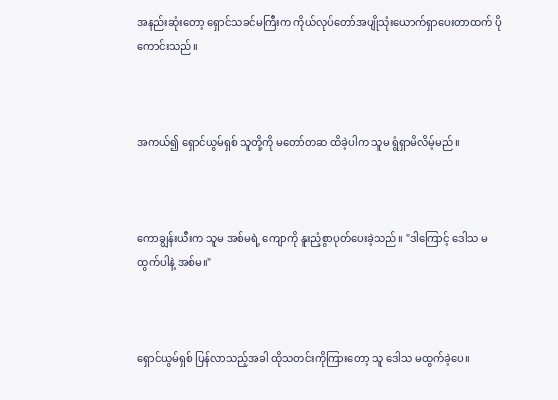အနည်းဆုံးတော့ ရှောင်သခင်မကြီးက ကိုယ်လုပ်တော်အပျိုသုံးယောက်ရှာပေးတာထက် ပိုကောင်းသည်။



အကယ်၍ ရှောင်ယွမ်ရှစ် သူတို့ကို မတော်တဆ ထိခဲ့ပါက သူမ ရွံရှာမိလိမ့်မည်။



ကောချွန်းယီးက သူမ အစ်မရဲ့ ကျောကို နူးညံ့စွာပုတ်ပေးခဲ့သည်။ "ဒါကြောင့် ဒေါသ မထွက်ပါနဲ့ အစ်မ။"



ရှောင်ယွမ်ရှစ် ပြန်လာသည့်အခါ ထိုသတင်းကိုကြားတော့ သူ ဒေါသ မထွက်ခဲ့ပေ။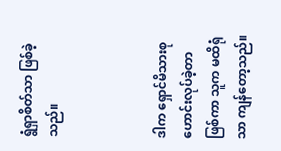ရွံရှာစိတ်သာ ဖြစ်ခဲ့သည်။



ဒါက ရှောင်မိသားစုဟောင်းလုပ်ခဲ့တာဖြစ်ကာ သူက မထိရုံသာ ကျန်တော့သည်။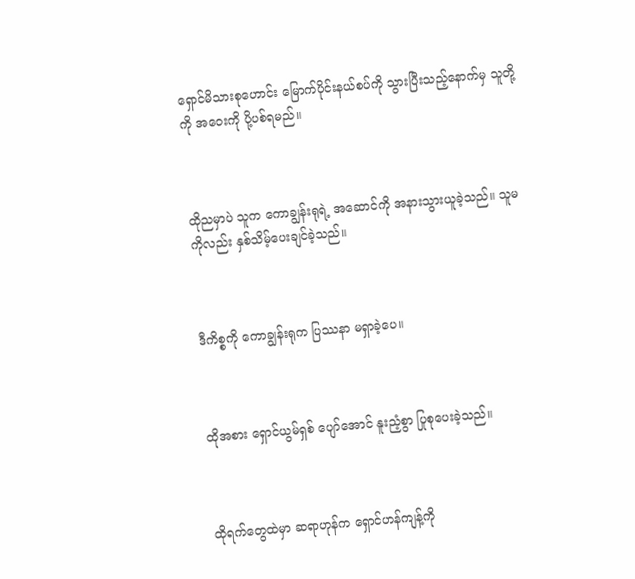ရှောင်မိသားစုဟောင်း မြောက်ပိုင်းနယ်စပ်ကို သွားပြီးသည့်နောက်မှ သူတို့ကို အဝေးကို ပို့ပစ်ရမည်။



ထိုညမှာပဲ သူက ကောချွန်းရုရဲ့ အဆောင်ကို အနားသွားယူခဲ့သည်။ သူမကိုလည်း နှစ်သိမ့်ပေးချင်ခဲ့သည်။



ဒီကိစ္စကို ကောချွန်းရုက ပြဿနာ မရှာခဲ့ပေ။



ထိုအစား ရှောင်ယွမ်ရှစ် ပျော်အောင် နူးညံ့စွာ ပြုစုပေးခဲ့သည်။



ထိုရက်တွေထဲမှာ ဆရာဟုန်က ရှောင်ဟန်ကျန့်ကို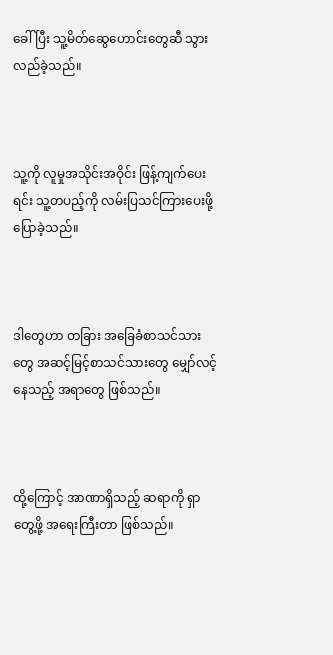ခေါ်ပြီး သူ့မိတ်ဆွေဟောင်းတွေဆီ သွားလည်ခဲ့သည်။



သူ့ကို လူမှုအသိုင်းအဝိုင်း ဖြန့်ကျက်ပေးရင်း သူ့တပည့်ကို လမ်းပြသင်ကြားပေးဖို့ ပြောခဲ့သည်။



ဒါတွေဟာ တခြား အခြေခံစာသင်သားတွေ အဆင့်မြင့်စာသင်သားတွေ မျှော်လင့်နေသည့် အရာတွေ ဖြစ်သည်။



ထို့ကြောင့် အာဏာရှိသည့် ဆရာကို ရှာတွေ့ဖို့ အရေးကြီးတာ ဖြစ်သည်။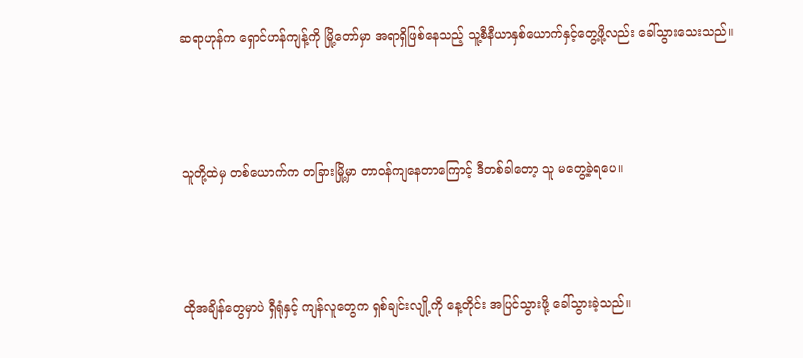ဆရာဟုန်က ရှောင်ဟန်ကျန့်ကို မြို့တော်မှာ အရာရှိဖြစ်နေသည့် သူ့စီနီယာနှစ်ယောက်နှင့်တွေ့ဖို့လည်း ခေါ်သွားသေးသည်။



သူတို့ထဲမှ တစ်ယောက်က တခြားမြို့မှာ တာဝန်ကျနေတာကြောင့် ဒီတစ်ခါတော့ သူ မတွေ့ခဲ့ရပေ။



ထိုအချိန်တွေမှာပဲ ရှီရုံနှင့် ကျန်လူတွေက ရှစ်ချင်းလျို့ကို နေ့တိုင်း အပြင်သွားဖို့ ခေါ်သွားခဲ့သည်။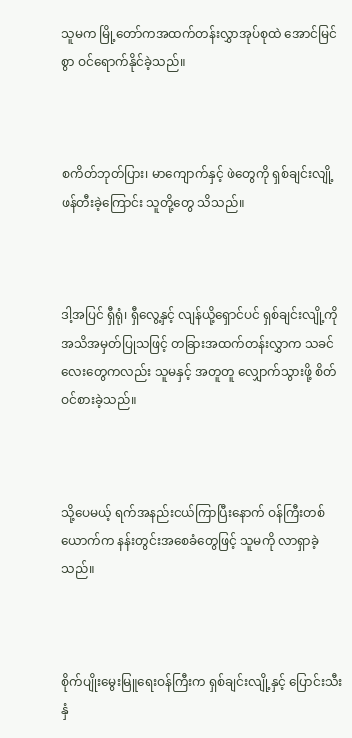သူမက မြို့တော်ကအထက်တန်းလွှာအုပ်စုထဲ အောင်မြင်စွာ ဝင်ရောက်နိုင်ခဲ့သည်။



စကိတ်ဘုတ်ပြား၊ မာကျောက်နှင့် ဖဲတွေကို ရှစ်ချင်းလျို့ ဖန်တီးခဲ့ကြောင်း သူတို့တွေ သိသည်။



ဒါ့အပြင် ရှီရုံ၊ ရှီလွေ့နှင့် လျန်ယို့ရှောင်ပင် ရှစ်ချင်းလျို့ကို အသိအမှတ်ပြုသဖြင့် တခြားအထက်တန်းလွှာက သခင်လေးတွေကလည်း သူမနှင့် အတူတူ လျှောက်သွားဖို့ စိတ်ဝင်စားခဲ့သည်။



သို့ပေမယ့် ရက်အနည်းငယ်ကြာပြီးနောက် ဝန်ကြီးတစ်ယောက်က နန်းတွင်းအစေခံတွေဖြင့် သူမကို လာရှာခဲ့သည်။



စိုက်ပျိုးမွေးမြူရေးဝန်ကြီးက ရှစ်ချင်းလျို့နှင့် ပြောင်းသီးနှံ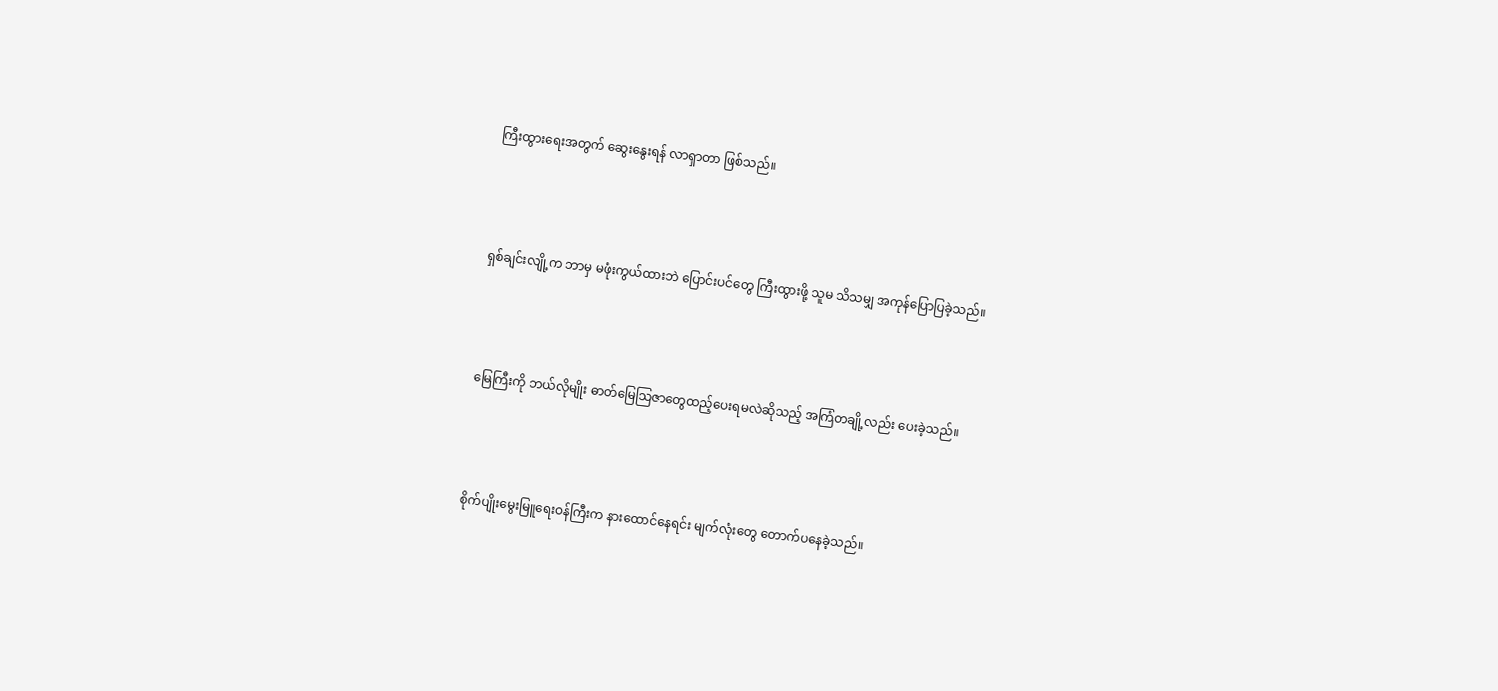ကြီးထွားရေးအတွက် ဆွေးနွေးရန် လာရှာတာ ဖြစ်သည်။



ရှစ်ချင်းလျို့က ဘာမှ မဖုံးကွယ်ထားဘဲ ပြောင်းပင်တွေ ကြီးထွားဖို့ သူမ သိသမျှ အကုန်ပြောပြခဲ့သည်။



မြေကြီးကို ဘယ်လိုမျိုး ဓာတ်မြေသြဇာတွေထည့်ပေးရမလဲဆိုသည့် အကြံတချို့လည်း ပေးခဲ့သည်။



စိုက်ပျိုးမွေးမြူရေးဝန်ကြီးက နားထောင်နေရင်း မျက်လုံးတွေ တောက်ပနေခဲ့သည်။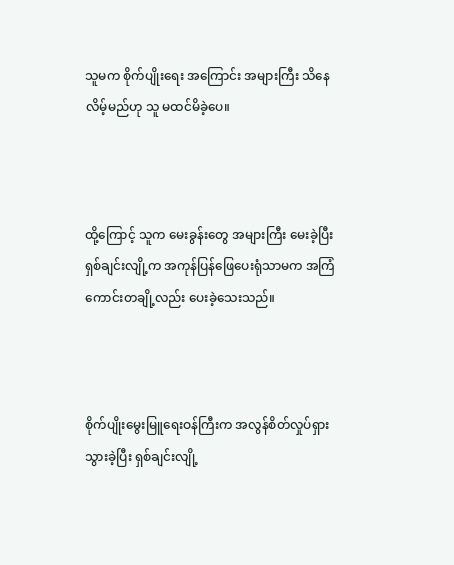သူမက စိုက်ပျိုးရေး အကြောင်း အများကြီး သိနေလိမ့်မည်ဟု သူ မထင်မိခဲ့ပေ။



ထို့ကြောင့် သူက မေးခွန်းတွေ အများကြီး မေးခဲ့ပြီး ရှစ်ချင်းလျို့က အကုန်ပြန်ဖြေပေးရုံသာမက အကြံကောင်းတချို့လည်း ပေးခဲ့သေးသည်။



စိုက်ပျိုးမွေးမြူရေးဝန်ကြီးက အလွန်စိတ်လှုပ်ရှားသွားခဲ့ပြီး ရှစ်ချင်းလျို့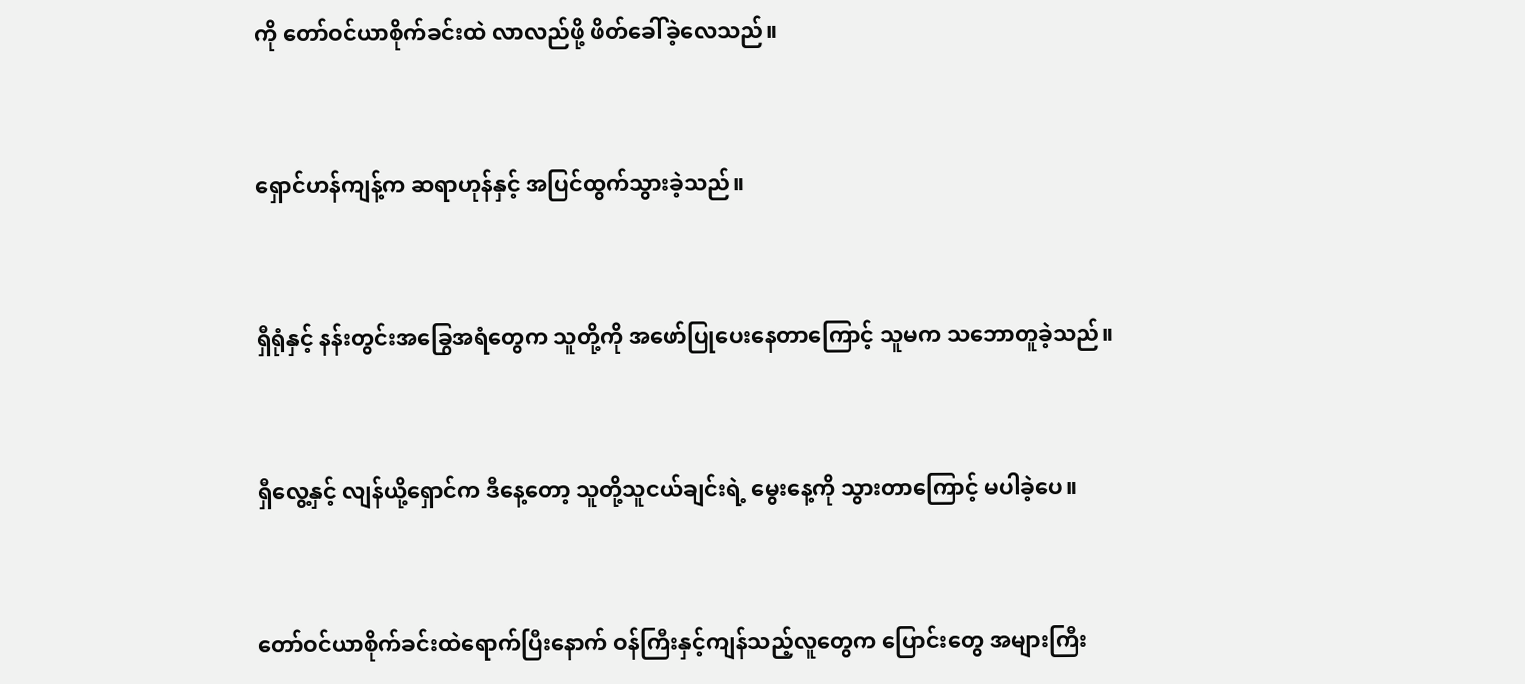ကို တော်ဝင်ယာစိုက်ခင်းထဲ လာလည်ဖို့ ဖိတ်ခေါ်ခဲ့လေသည်။



ရှောင်ဟန်ကျန့်က ဆရာဟုန်နှင့် အပြင်ထွက်သွားခဲ့သည်။



ရှီရုံနှင့် နန်းတွင်းအခြွေအရံတွေက သူတို့ကို အဖော်ပြုပေးနေတာကြောင့် သူမက သဘောတူခဲ့သည်။



ရှီလွေ့နှင့် လျန်ယို့ရှောင်က ဒီနေ့တော့ သူတို့သူငယ်ချင်းရဲ့ မွေးနေ့ကို သွားတာကြောင့် မပါခဲ့ပေ။



တော်ဝင်ယာစိုက်ခင်းထဲရောက်ပြီးနောက် ဝန်ကြီးနှင့်ကျန်သည့်လူတွေက ပြောင်းတွေ အများကြီး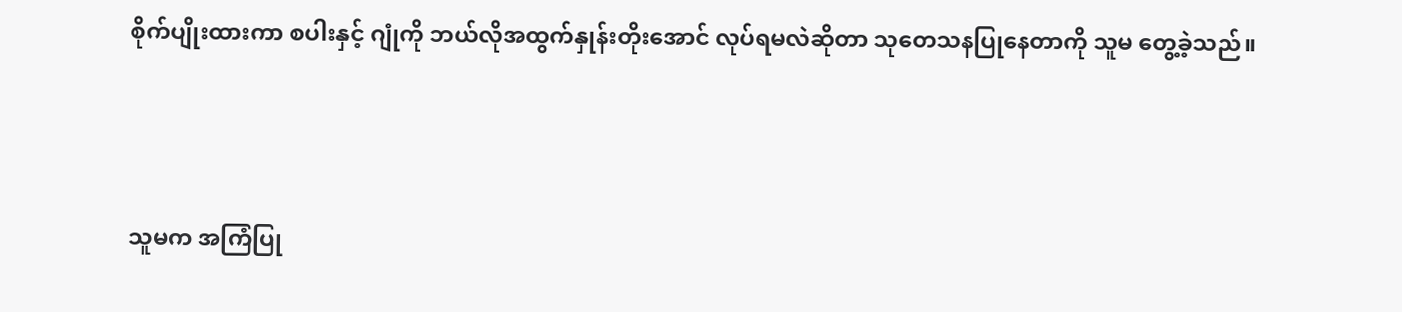စိုက်ပျိုးထားကာ စပါးနှင့် ဂျုံကို ဘယ်လိုအထွက်နှုန်းတိုးအောင် လုပ်ရမလဲဆိုတာ သုတေသနပြုနေတာကို သူမ တွေ့ခဲ့သည်။



သူမက အကြံပြု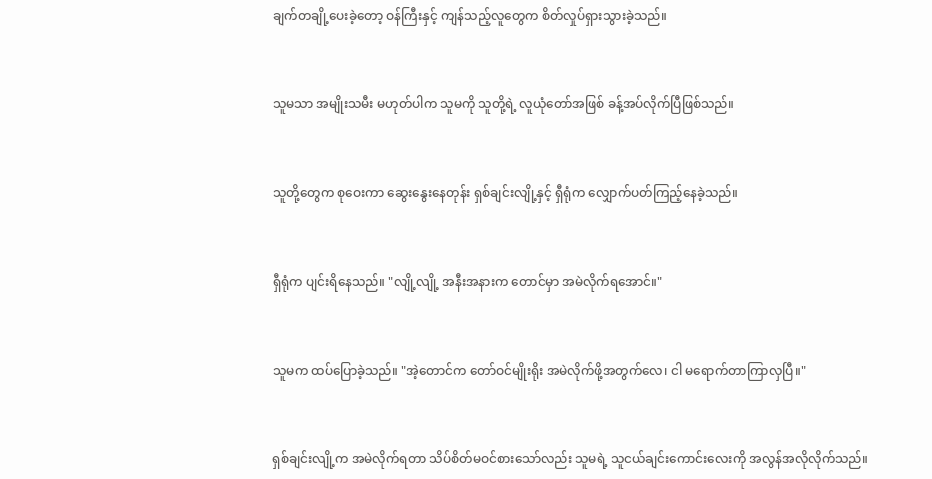ချက်တချို့ပေးခဲ့တော့ ဝန်ကြီးနှင့် ကျန်သည့်လူတွေက စိတ်လှုပ်ရှားသွားခဲ့သည်။



သူမသာ အမျိုးသမီး မဟုတ်ပါက သူမကို သူတို့ရဲ့ လူယုံတော်အဖြစ် ခန့်အပ်လိုက်ပြီဖြစ်သည်။



သူတို့တွေက စုဝေးကာ ဆွေးနွေးနေတုန်း ရှစ်ချင်းလျို့နှင့် ရှီရုံက လျှောက်ပတ်ကြည့်နေခဲ့သည်။



ရှီရုံက ပျင်းရိနေသည်။ "လျို့လျို့ အနီးအနားက တောင်မှာ အမဲလိုက်ရအောင်။"



သူမက ထပ်ပြောခဲ့သည်။ "အဲ့တောင်က တော်ဝင်မျိုးရိုး အမဲလိုက်ဖို့အတွက်လေ၊ ငါ မရောက်တာကြာလှပြီ။"



ရှစ်ချင်းလျို့က အမဲလိုက်ရတာ သိပ်စိတ်မဝင်စားသော်လည်း သူမရဲ့ သူငယ်ချင်းကောင်းလေးကို အလွန်အလိုလိုက်သည်။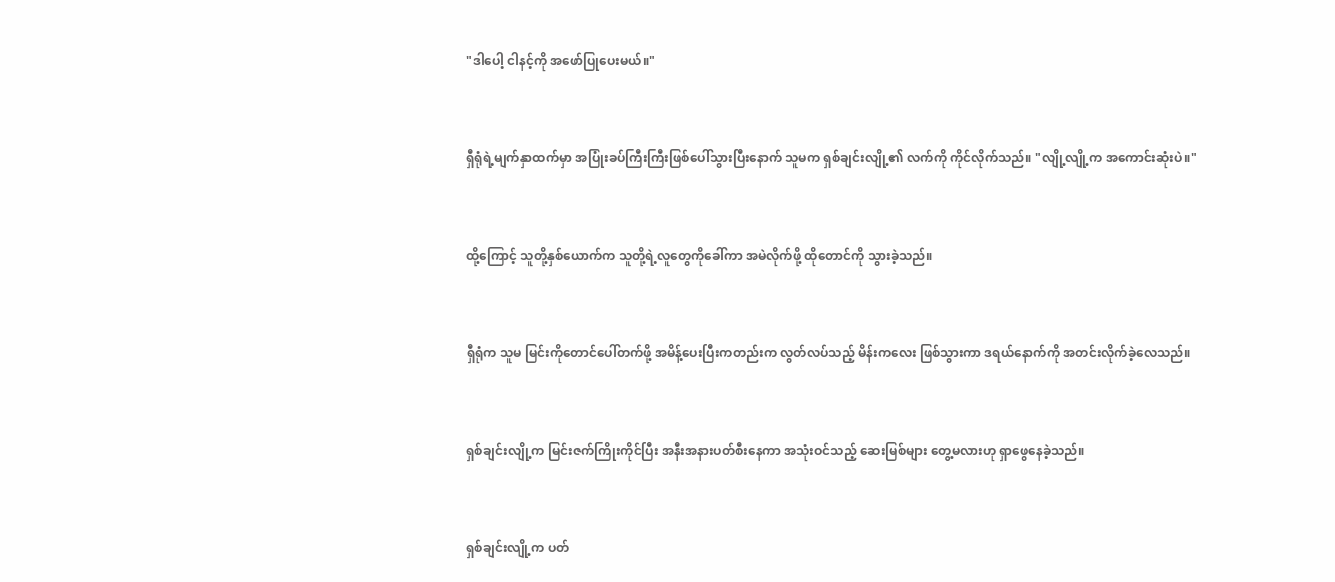"ဒါပေါ့ ငါနင့်ကို အဖော်ပြုပေးမယ်။"



ရှီရုံရဲ့မျက်နှာထက်မှာ အပြုံးခပ်ကြီးကြီးဖြစ်ပေါ်သွားပြီးနောက် သူမက ရှစ်ချင်းလျို့၏ လက်ကို ကိုင်လိုက်သည်။ "လျို့လျို့က အကောင်းဆုံးပဲ။"



ထို့ကြောင့် သူတို့နှစ်ယောက်က သူတို့ရဲ့လူတွေကိုခေါ်ကာ အမဲလိုက်ဖို့ ထိုတောင်ကို သွားခဲ့သည်။



ရှီရုံက သူမ မြင်းကိုတောင်ပေါ်တက်ဖို့ အမိန့်ပေးပြီးကတည်းက လွတ်လပ်သည့် မိန်းကလေး ဖြစ်သွားကာ ဒရယ်နောက်ကို အတင်းလိုက်ခဲ့လေသည်။



ရှစ်ချင်းလျို့က မြင်းဇက်ကြိုးကိုင်ပြီး အနီးအနားပတ်စီးနေကာ အသုံးဝင်သည့် ဆေးမြစ်များ တွေ့မလားဟု ရှာဖွေနေခဲ့သည်။



ရှစ်ချင်းလျို့က ပတ်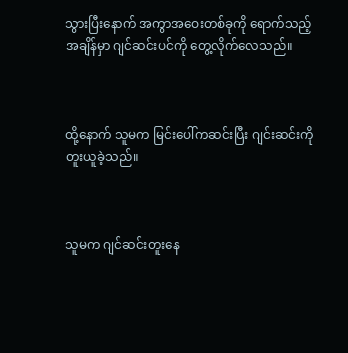သွားပြီးနောက် အကွာအဝေးတစ်ခုကို ရောက်သည့်အချိန်မှာ ဂျင်ဆင်းပင်ကို တွေ့လိုက်လေသည်။



ထို့နောက် သူမက မြင်းပေါ်ကဆင်းပြီး ဂျင်းဆင်းကို တူးယူခဲ့သည်။



သူမက ဂျင်ဆင်းတူးနေ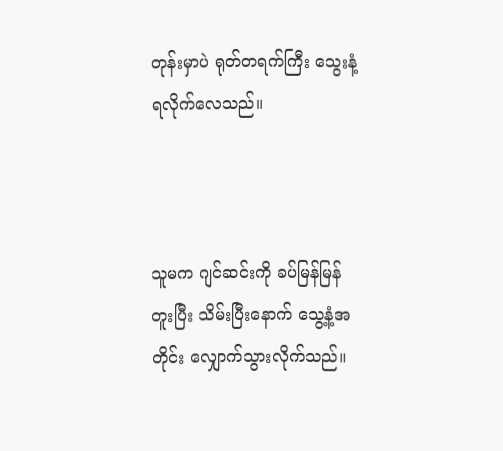တုန်းမှာပဲ ရုတ်တရက်ကြီး သွေးနံ့ ရလိုက်လေသည်။



သူမက ဂျင်ဆင်းကို ခပ်မြန်မြန်တူးပြီး သိမ်းပြီးနောက် သွေ့နံ့အတိုင်း လျှောက်သွားလိုက်သည်။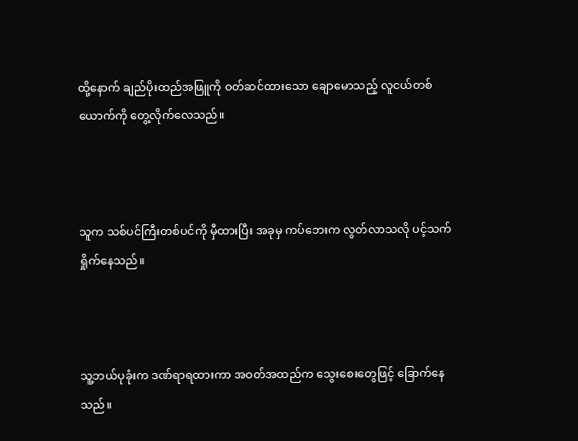ထို့နောက် ချည်ပိုးထည်အဖြူကို ဝတ်ဆင်ထားသော ချောမောသည့် လူငယ်တစ်ယောက်ကို တွေ့လိုက်လေသည်။



သူက သစ်ပင်ကြီးတစ်ပင်ကို မှီထားပြီး အခုမှ ကပ်ဘေးက လွတ်လာသလို ပင့်သက်ရှိုက်နေသည်။



သူ့ဘယ်ပုခုံးက ဒဏ်ရာရထားကာ အဝတ်အထည်က သွေးစေးတွေဖြင့် ခြောက်နေသည်။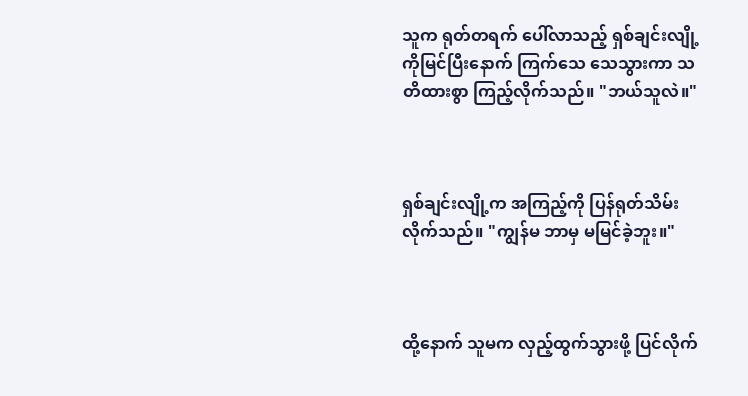သူက ရုတ်တရက် ပေါ်လာသည့် ရှစ်ချင်းလျို့ကိုမြင်ပြီးနောက် ကြက်သေ သေသွားကာ သတိထားစွာ ကြည့်လိုက်သည်။ "ဘယ်သူလဲ။"



ရှစ်ချင်းလျို့က အကြည့်ကို ပြန်ရုတ်သိမ်းလိုက်သည်။ "ကျွန်မ ဘာမှ မမြင်ခဲ့ဘူး။"



ထို့နောက် သူမက လှည့်ထွက်သွားဖို့ ပြင်လိုက်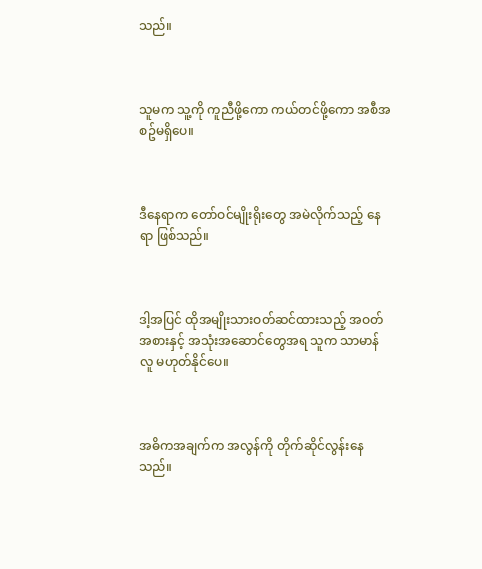သည်။



သူမက သူ့ကို ကူညီဖို့ကော ကယ်တင်ဖို့ကော အစီအစဥ်မရှိပေ။



ဒီနေရာက တော်ဝင်မျိုးရိုးတွေ အမဲလိုက်သည့် နေရာ ဖြစ်သည်။



ဒါ့အပြင် ထိုအမျိုးသားဝတ်ဆင်ထားသည့် အဝတ်အစားနှင့် အသုံးအဆောင်တွေအရ သူက သာမာန်လူ မဟုတ်နိုင်ပေ။



အဓိကအချက်က အလွန်ကို တိုက်ဆိုင်လွန်းနေသည်။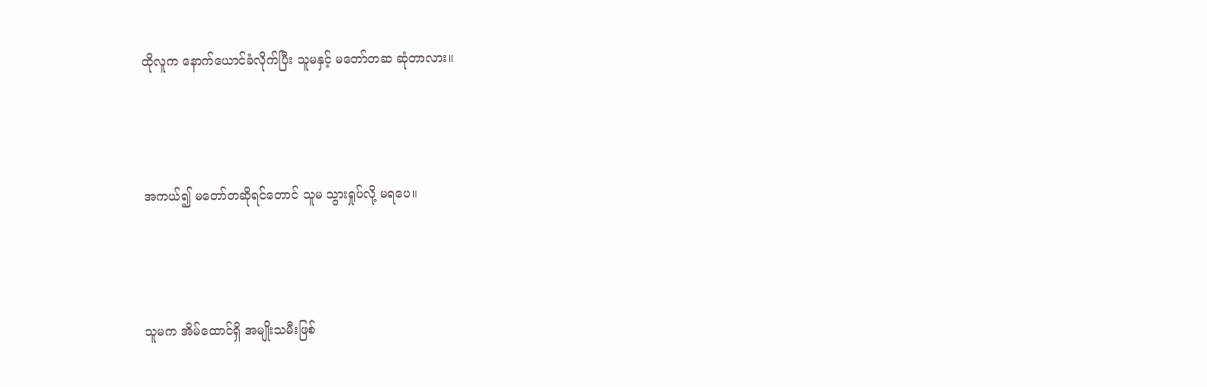ထိုလူက နောက်ယောင်ခံလိုက်ပြီး သူမနှင့် မတော်တဆ ဆုံတာလား။



အကယ်၍ မတော်တဆိုရင်တောင် သူမ သွားရှုပ်လို့ မရပေ။



သူမက အိမ်ထောင်ရှိ အမျိုးသမီးဖြစ်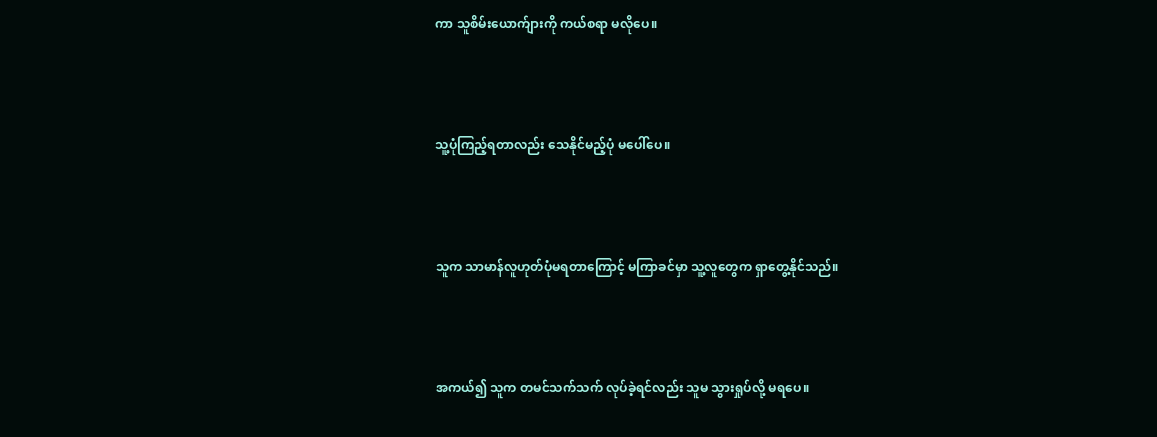ကာ သူစိမ်းယောက်ျားကို ကယ်စရာ မလိုပေ။



သူ့ပုံကြည့်ရတာလည်း သေနိုင်မည့်ပုံ မပေါ်ပေ။



သူက သာမာန်လူဟုတ်ပုံမရတာကြောင့် မကြာခင်မှာ သူ့လူတွေက ရှာတွေ့နိုင်သည်။



အကယ်၍ သူက တမင်သက်သက် လုပ်ခဲ့ရင်လည်း သူမ သွားရှုပ်လို့ မရပေ။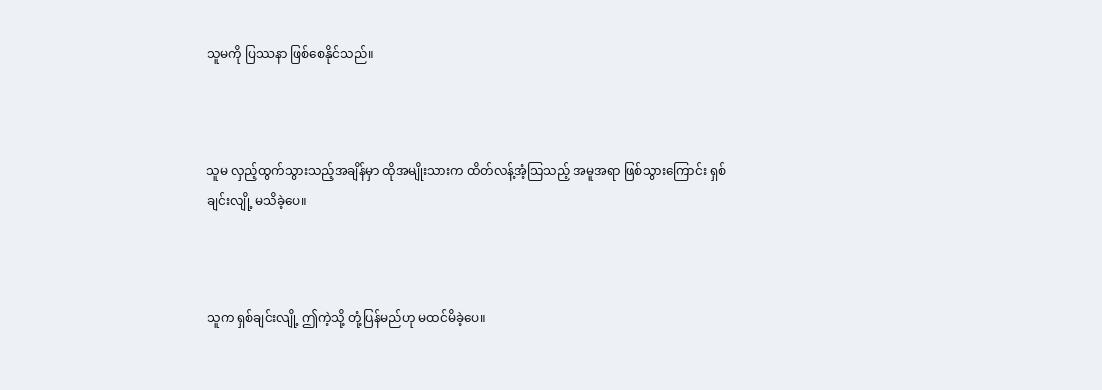သူမကို ပြဿနာ ဖြစ်စေနိုင်သည်။



သူမ လှည့်ထွက်သွားသည့်အချိန်မှာ ထိုအမျိုးသားက ထိတ်လန့်အံ့သြသည့် အမူအရာ ဖြစ်သွားကြောင်း ရှစ်ချင်းလျို့ မသိခဲ့ပေ။



သူက ရှစ်ချင်းလျို့ ဤကဲ့သို့ တုံ့ပြန်မည်ဟု မထင်မိခဲ့ပေ။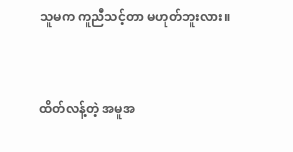သူမက ကူညီသင့်တာ မဟုတ်ဘူးလား။



ထိတ်လန့်တဲ့ အမူအ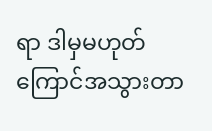ရာ ဒါမှမဟုတ် ကြောင်အသွားတာ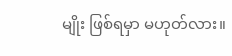မျိုး ဖြစ်ရမှာ မဟုတ်လား။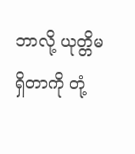ဘာလို့ ယုတ္တိမရှိတာကို တုံ့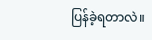ပြန်ခဲ့ရတာလဲ။